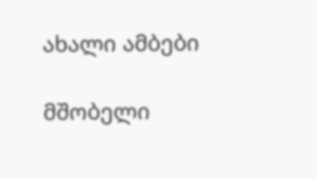ახალი ამბები

მშობელი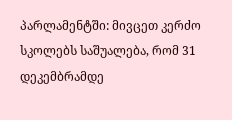პარლამენტში: მივცეთ კერძო სკოლებს საშუალება, რომ 31 დეკემბრამდე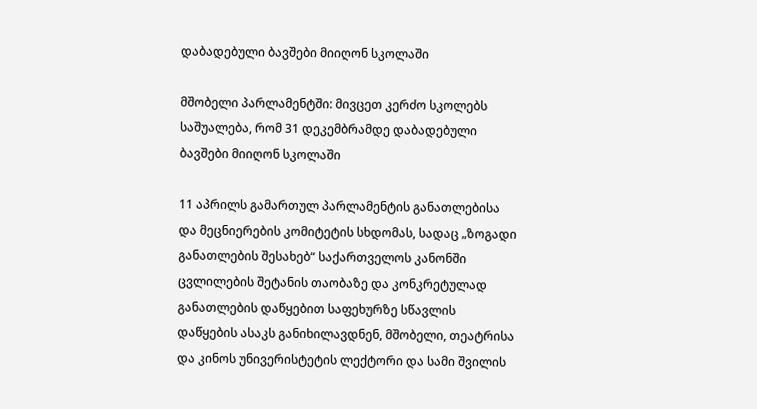დაბადებული ბავშები მიიღონ სკოლაში

მშობელი პარლამენტში: მივცეთ კერძო სკოლებს საშუალება, რომ 31 დეკემბრამდე დაბადებული ბავშები მიიღონ სკოლაში

11 აპრილს გამართულ პარლამენტის განათლებისა და მეცნიერების კომიტეტის სხდომას, სადაც „ზოგადი განათლების შესახებ“ საქართველოს კანონში ცვლილების შეტანის თაობაზე და კონკრეტულად განათლების დაწყებით საფეხურზე სწავლის დაწყების ასაკს განიხილავდნენ, მშობელი, თეატრისა და კინოს უნივერისტეტის ლექტორი და სამი შვილის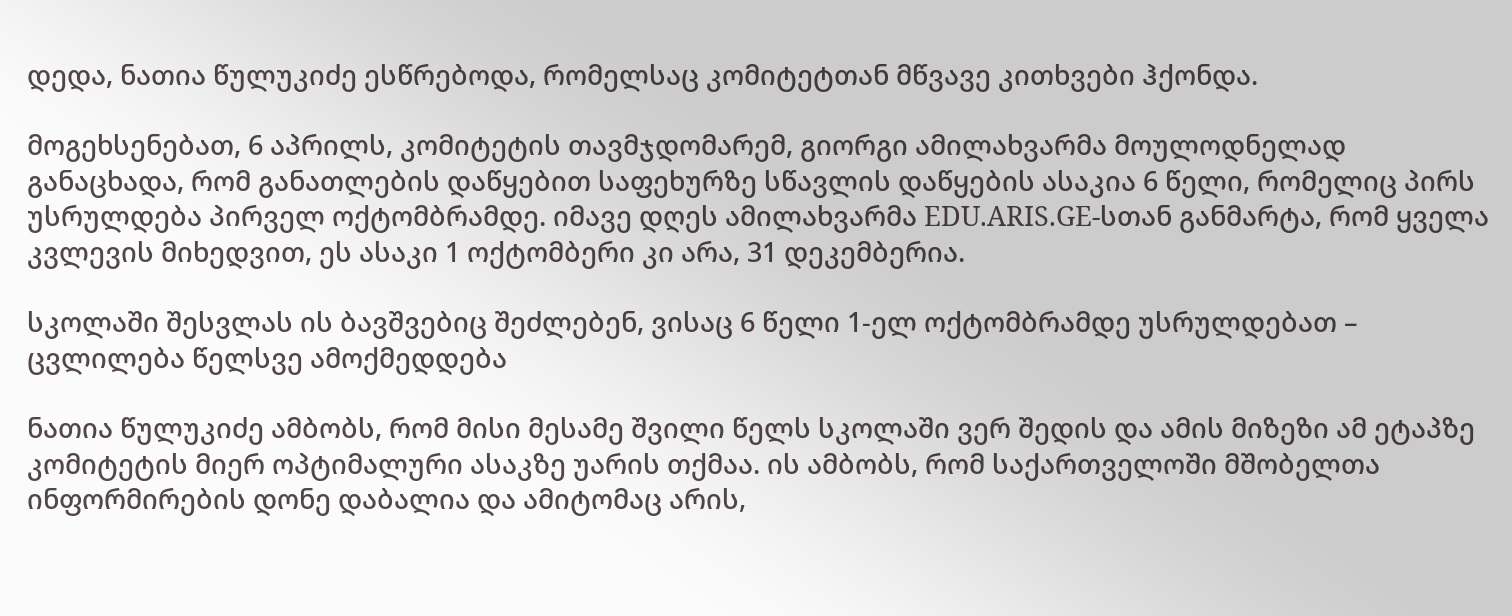დედა, ნათია წულუკიძე ესწრებოდა, რომელსაც კომიტეტთან მწვავე კითხვები ჰქონდა.

მოგეხსენებათ, 6 აპრილს, კომიტეტის თავმჯდომარემ, გიორგი ამილახვარმა მოულოდნელად განაცხადა, რომ განათლების დაწყებით საფეხურზე სწავლის დაწყების ასაკია 6 წელი, რომელიც პირს უსრულდება პირველ ოქტომბრამდე. იმავე დღეს ამილახვარმა EDU.ARIS.GE-სთან განმარტა, რომ ყველა კვლევის მიხედვით, ეს ასაკი 1 ოქტომბერი კი არა, 31 დეკემბერია.

სკოლაში შესვლას ის ბავშვებიც შეძლებენ, ვისაც 6 წელი 1-ელ ოქტომბრამდე უსრულდებათ – ცვლილება წელსვე ამოქმედდება

ნათია წულუკიძე ამბობს, რომ მისი მესამე შვილი წელს სკოლაში ვერ შედის და ამის მიზეზი ამ ეტაპზე კომიტეტის მიერ ოპტიმალური ასაკზე უარის თქმაა. ის ამბობს, რომ საქართველოში მშობელთა ინფორმირების დონე დაბალია და ამიტომაც არის,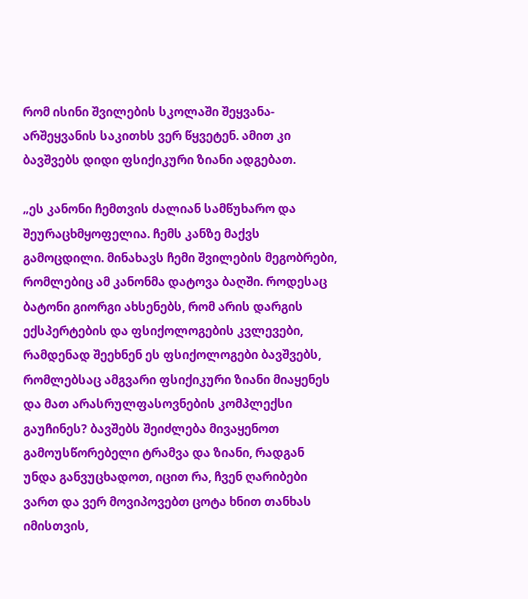რომ ისინი შვილების სკოლაში შეყვანა-არშეყვანის საკითხს ვერ წყვეტენ. ამით კი ბავშვებს დიდი ფსიქიკური ზიანი ადგებათ.

„ეს კანონი ჩემთვის ძალიან სამწუხარო და შეურაცხმყოფელია. ჩემს კანზე მაქვს გამოცდილი. მინახავს ჩემი შვილების მეგობრები, რომლებიც ამ კანონმა დატოვა ბაღში. როდესაც ბატონი გიორგი ახსენებს, რომ არის დარგის ექსპერტების და ფსიქოლოგების კვლევები, რამდენად შეეხნენ ეს ფსიქოლოგები ბავშვებს, რომლებსაც ამგვარი ფსიქიკური ზიანი მიაყენეს და მათ არასრულფასოვნების კომპლექსი გაუჩინეს? ბავშებს შეიძლება მივაყენოთ გამოუსწორებელი ტრამვა და ზიანი, რადგან უნდა განვუცხადოთ, იცით რა, ჩვენ ღარიბები ვართ და ვერ მოვიპოვებთ ცოტა ხნით თანხას იმისთვის,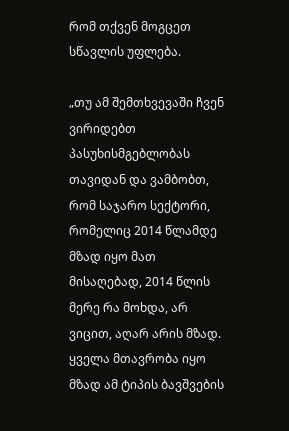რომ თქვენ მოგცეთ სწავლის უფლება.

„თუ ამ შემთხვევაში ჩვენ ვირიდებთ პასუხისმგებლობას თავიდან და ვამბობთ, რომ საჯარო სექტორი, რომელიც 2014 წლამდე მზად იყო მათ მისაღებად, 2014 წლის მერე რა მოხდა, არ ვიცით, აღარ არის მზად. ყველა მთავრობა იყო მზად ამ ტიპის ბავშვების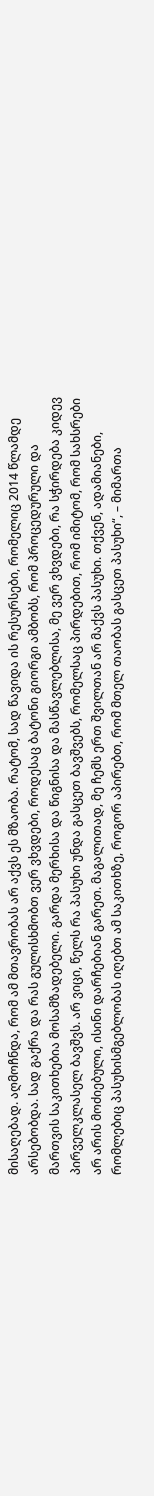მისაღებად. აღმოჩნდა, რომ ამ მთავრობას არ აქვს ეს მზაობა. რატომ, სად წავიდა ის რესურსები, რომელიც 2014 წლამდე არსებობდა. სად გაქრა და რას გულისხმობთ ვერ ვხვდები, როდესაც ბატონი გიორგი ამბობს, რომ პროცედურული და მართვის საკითხებია მოსამზადებელი. გარდა მერხისა და წიგნისა და მასწავლებლისა, მე ვერ ვხვდები, რა სჭირდება კიდევ პირველკლასელ ბავშვს. არ ვიცი, წელს რა პასუხი უნდა გასცეთ ბავშვებს, რომელსაც პირდებით, რომ იმიტომ, რომ სახსრები არ არის მოძიებული, ისინი დარჩებიან გარეთ. მაგალითად, მე ჩემს ერთ შვილთან არ მაქვს პასუხი. თქვენ, ადამიანები, რომლებიც პასუხისმგებლობას იღებთ ამ საკითხზე, როგორ აპირებთ, რომ მთელ თაობას გასცეთ პასუხი“, – მიმართა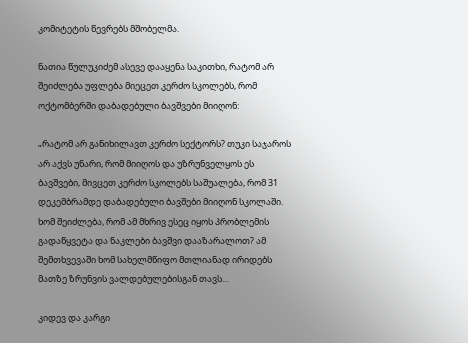კომიტეტის წევრებს მშობელმა.

ნათია წულუკიძემ ასევე დააყენა საკითხი, რატომ არ შეიძლება უფლება მიეცეთ კერძო სკოლებს, რომ ოქტომბერში დაბადებული ბავშვები მიიღონ:

„რატომ არ განიხილავთ კერძო სექტორს? თუკი საჯაროს არ აქვს უნარი, რომ მიიღოს და უზრუნველყოს ეს ბავშვები, მივცეთ კერძო სკოლებს საშუალება, რომ 31 დეკემბრამდე დაბადებული ბავშები მიიღონ სკოლაში. ხომ შეიძლება, რომ ამ მხრივ ესეც იყოს პრობლემის გადაწყვეტა და ნაკლები ბავშვი დააზარალოთ? ამ შემთხვევაში ხომ სახელმწიფო მთლიანად ირიდებს მათზე ზრუნვის ვალდებულებისგან თავს…

კიდევ და კარგი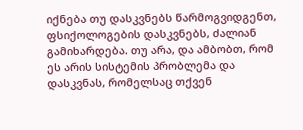იქნება თუ დასკვნებს წარმოგვიდგენთ, ფსიქოლოგების დასკვნებს, ძალიან გამიხარდება. თუ არა, და ამბობთ, რომ ეს არის სისტემის პრობლემა და დასკვნას, რომელსაც თქვენ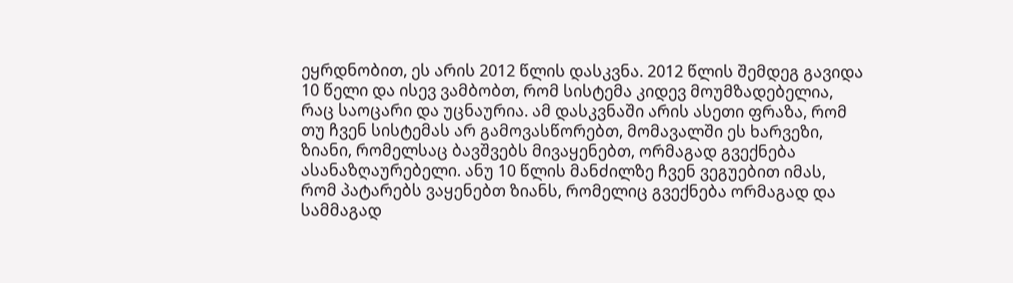ეყრდნობით, ეს არის 2012 წლის დასკვნა. 2012 წლის შემდეგ გავიდა 10 წელი და ისევ ვამბობთ, რომ სისტემა კიდევ მოუმზადებელია, რაც საოცარი და უცნაურია. ამ დასკვნაში არის ასეთი ფრაზა, რომ თუ ჩვენ სისტემას არ გამოვასწორებთ, მომავალში ეს ხარვეზი, ზიანი, რომელსაც ბავშვებს მივაყენებთ, ორმაგად გვექნება ასანაზღაურებელი. ანუ 10 წლის მანძილზე ჩვენ ვეგუებით იმას, რომ პატარებს ვაყენებთ ზიანს, რომელიც გვექნება ორმაგად და სამმაგად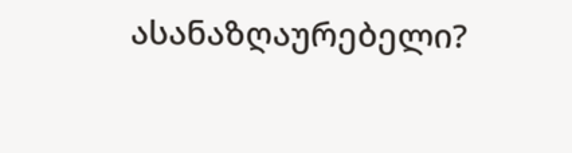ასანაზღაურებელი?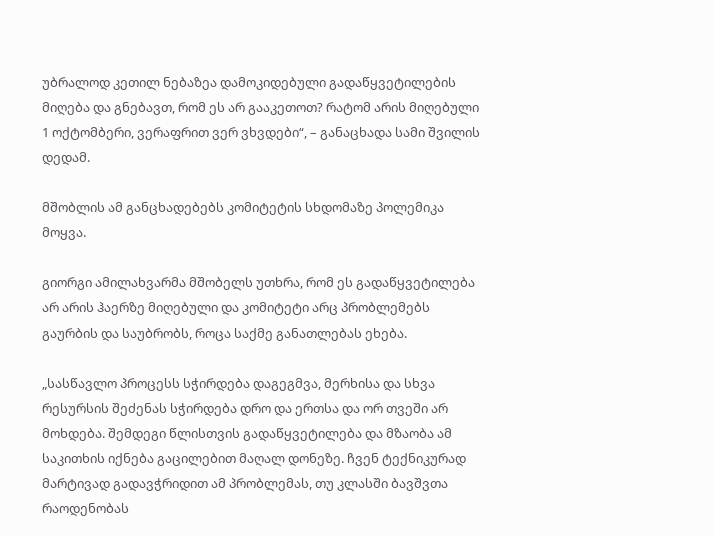უბრალოდ კეთილ ნებაზეა დამოკიდებული გადაწყვეტილების მიღება და გნებავთ, რომ ეს არ გააკეთოთ? რატომ არის მიღებული 1 ოქტომბერი, ვერაფრით ვერ ვხვდები“, – განაცხადა სამი შვილის დედამ.

მშობლის ამ განცხადებებს კომიტეტის სხდომაზე პოლემიკა მოყვა.

გიორგი ამილახვარმა მშობელს უთხრა, რომ ეს გადაწყვეტილება არ არის ჰაერზე მიღებული და კომიტეტი არც პრობლემებს გაურბის და საუბრობს, როცა საქმე განათლებას ეხება.

„სასწავლო პროცესს სჭირდება დაგეგმვა, მერხისა და სხვა რესურსის შეძენას სჭირდება დრო და ერთსა და ორ თვეში არ მოხდება. შემდეგი წლისთვის გადაწყვეტილება და მზაობა ამ საკითხის იქნება გაცილებით მაღალ დონეზე. ჩვენ ტექნიკურად მარტივად გადავჭრიდით ამ პრობლემას, თუ კლასში ბავშვთა რაოდენობას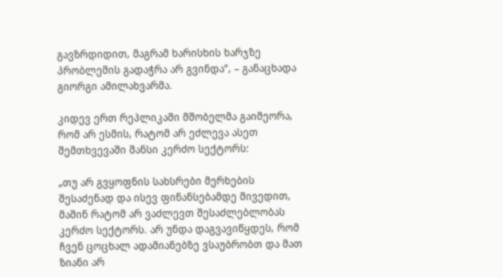გავზრდიდით, მაგრამ ხარისხის ხარჯზე პრობლემის გადაჭრა არ გვინდა“, – განაცხადა გიორგი ამილახვარმა.

კიდევ ერთ რეპლიკაში მშობელმა გაიმეორა, რომ არ ესმის, რატომ არ ეძლევა ასეთ შემთხვევაში შანსი კერძო სექტორს:

„თუ არ გვყოფნის სახსრები მერხების შესაძენად და ისევ ფინანსებამდე მივედით, მაშინ რატომ არ ვაძლევთ შესაძლებლობას კერძო სექტორს. არ უნდა დაგვავიწყდეს, რომ ჩვენ ცოცხალ ადამიანებზე ვსაუბრობთ და მათ ზიანი არ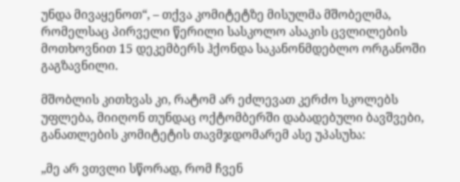უნდა მივაყენოთ“, – თქვა კომიტეტზე მისულმა მშობელმა, რომელსაც პირველი წერილი სასკოლო ასაკის ცვლილების მოთხოვნით 15 დეკემბერს ჰქონდა საკანონმდებლო ორგანოში გაგზავნილი.

მშობლის კითხვას კი, რატომ არ ეძლევათ კერძო სკოლებს უფლება, მიიღონ თუნდაც ოქტომბერში დაბადებული ბავშვები, განათლების კომიტეტის თავმჯდომარემ ასე უპასუხა:

„მე არ ვთვლი სწორად, რომ ჩვენ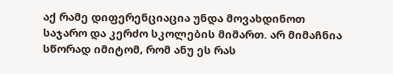აქ რამე დიფერენციაცია უნდა მოვახდინოთ საჯარო და კერძო სკოლების მიმართ. არ მიმაჩნია სწორად იმიტომ, რომ ანუ ეს რას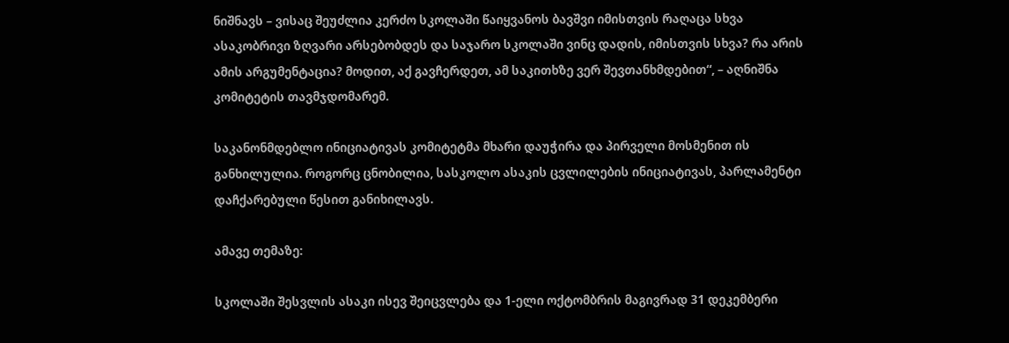ნიშნავს – ვისაც შეუძლია კერძო სკოლაში წაიყვანოს ბავშვი იმისთვის რაღაცა სხვა ასაკობრივი ზღვარი არსებობდეს და საჯარო სკოლაში ვინც დადის, იმისთვის სხვა? რა არის ამის არგუმენტაცია? მოდით, აქ გავჩერდეთ, ამ საკითხზე ვერ შევთანხმდებით“, – აღნიშნა კომიტეტის თავმჯდომარემ.

საკანონმდებლო ინიციატივას კომიტეტმა მხარი დაუჭირა და პირველი მოსმენით ის განხილულია. როგორც ცნობილია, სასკოლო ასაკის ცვლილების ინიციატივას, პარლამენტი დაჩქარებული წესით განიხილავს.

ამავე თემაზე:

სკოლაში შესვლის ასაკი ისევ შეიცვლება და 1-ელი ოქტომბრის მაგივრად 31 დეკემბერი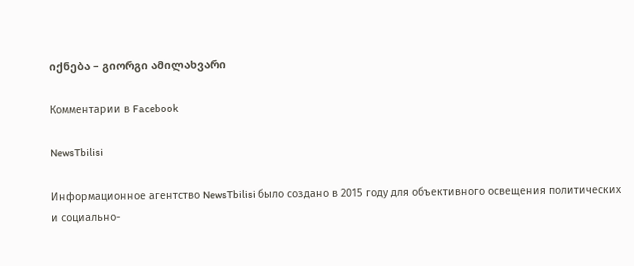იქნება – გიორგი ამილახვარი

Комментарии в Facebook

NewsTbilisi

Информационное агентство NewsTbilisi было создано в 2015 году для объективного освещения политических и социально-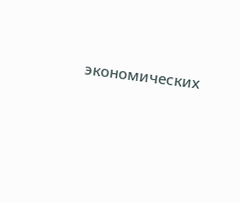экономических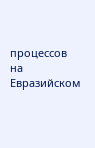процессов на Евразийском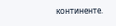континенте.